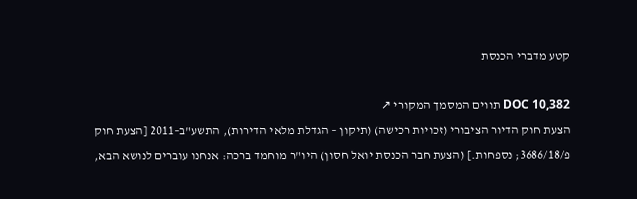קטע מדברי הכנסת

DOC 10,382 תווים המסמך המקורי ↗
הצעת חוק הדיור הציבורי (זכויות רכישה) (תיקון – הגדלת מלאי הדירות), התשע"ב–2011 [הצעת חוק פ/3686/18; נספחות.] (הצעת חבר הכנסת יואל חסון) היו"ר מוחמד ברכה: אנחנו עוברים לנושא הבא,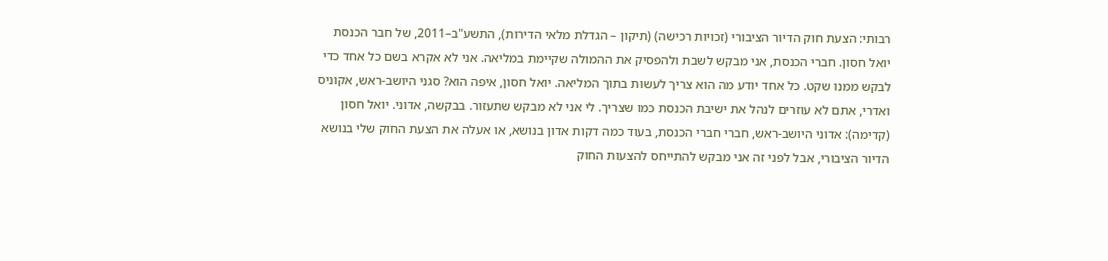רבותי: הצעת חוק הדיור הציבורי (זכויות רכישה) (תיקון – הגדלת מלאי הדירות), התשע"ב–2011, של חבר הכנסת יואל חסון. חברי הכנסת, אני מבקש לשבת ולהפסיק את ההמולה שקיימת במליאה. אני לא אקרא בשם כל אחד כדי לבקש ממנו שקט. כל אחד יודע מה הוא צריך לעשות בתוך המליאה. יואל חסון, איפה הוא? סגני היושב-ראש, אקוניס ואדרי, אתם לא עוזרים לנהל את ישיבת הכנסת כמו שצריך. לי אני לא מבקש שתעזור. בבקשה, אדוני. יואל חסון (קדימה): אדוני היושב-ראש, חברי חברי הכנסת, בעוד כמה דקות אדון בנושא, או אעלה את הצעת החוק שלי בנושא הדיור הציבורי, אבל לפני זה אני מבקש להתייחס להצעות החוק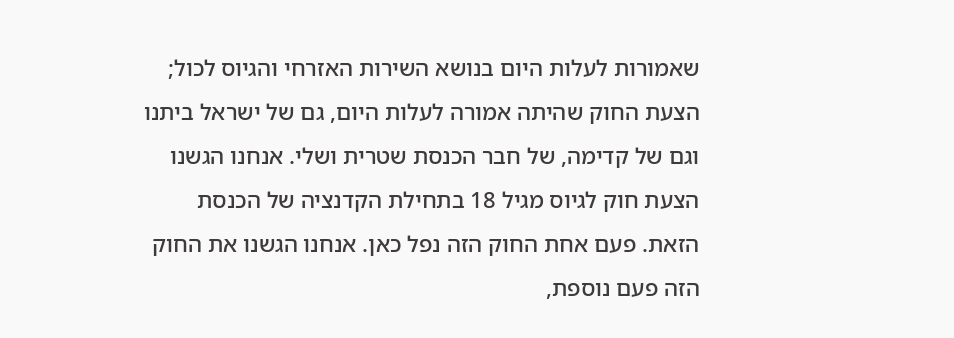שאמורות לעלות היום בנושא השירות האזרחי והגיוס לכול; הצעת החוק שהיתה אמורה לעלות היום, גם של ישראל ביתנו וגם של קדימה, של חבר הכנסת שטרית ושלי. אנחנו הגשנו הצעת חוק לגיוס מגיל 18 בתחילת הקדנציה של הכנסת הזאת. פעם אחת החוק הזה נפל כאן. אנחנו הגשנו את החוק הזה פעם נוספת,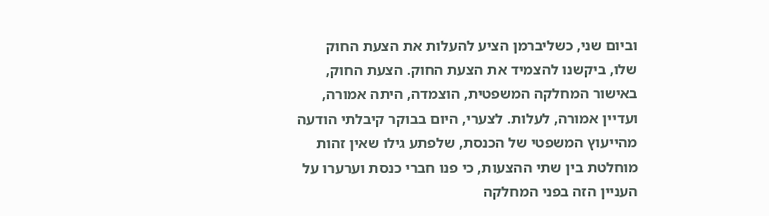וביום שני, כשליברמן הציע להעלות את הצעת החוק שלו, ביקשנו להצמיד את הצעת החוק. הצעת החוק, באישור המחלקה המשפטית, הוצמדה, היתה אמורה, ועדיין אמורה, לעלות. לצערי, היום בבוקר קיבלתי הודעה מהייעוץ המשפטי של הכנסת, שלפתע גילו שאין זהות מוחלטת בין שתי ההצעות, כי פנו חברי כנסת וערערו על העניין הזה בפני המחלקה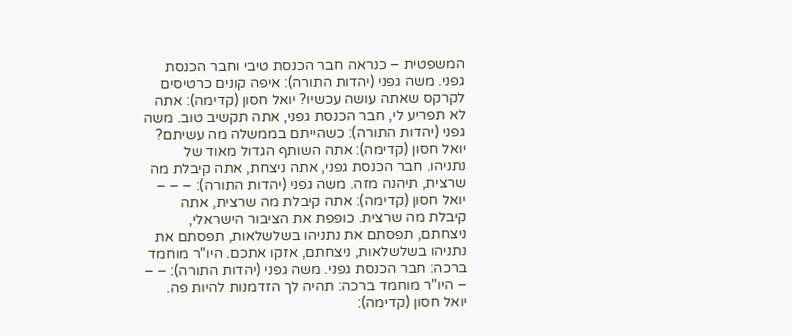המשפטית – כנראה חבר הכנסת טיבי וחבר הכנסת גפני. משה גפני (יהדות התורה): איפה קונים כרטיסים לקרקס שאתה עושה עכשיו? יואל חסון (קדימה): אתה לא תפריע לי, חבר הכנסת גפני, אתה תקשיב טוב. משה גפני (יהדות התורה): כשהייתם בממשלה מה עשיתם? יואל חסון (קדימה): אתה השותף הגדול מאוד של נתניהו. חבר הכנסת גפני, אתה ניצחת, אתה קיבלת מה שרצית, תיהנה מזה. משה גפני (יהדות התורה): – – – יואל חסון (קדימה): אתה קיבלת מה שרצית, אתה קיבלת מה שרצית. כופפת את הציבור הישראלי, ניצחתם, תפסתם את נתניהו בשלשלאות, תפסתם את נתניהו בשלשלאות, ניצחתם, אזקו אתכם. היו"ר מוחמד ברכה: חבר הכנסת גפני. משה גפני (יהדות התורה): – – – היו"ר מוחמד ברכה: תהיה לך הזדמנות להיות פה. יואל חסון (קדימה):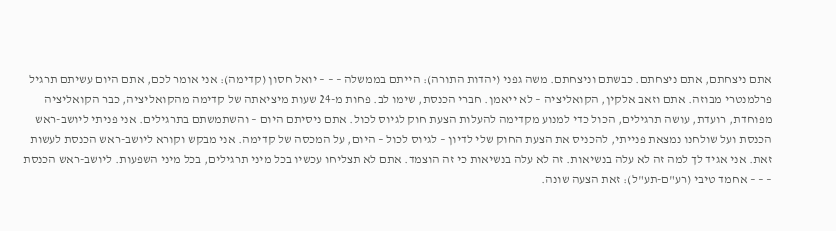אתם ניצחתם, אתם ניצחתם. כבשתם וניצחתם. משה גפני (יהדות התורה): הייתם בממשלה – – – יואל חסון (קדימה): אני אומר לכם, אתם היום עשיתם תרגיל פרלמנטרי מבוזה. אתם וזאב אלקין, הקואליציה – לא ייאמן. חברי הכנסת, שימו לב. פחות מ-24 שעות מיציאתה של קדימה מהקואליציה, כבר הקואליציה מפוחדת, רועדת, עושה תרגילים, הכול כדי למנוע מקדימה להעלות הצעת חוק לגיוס לכול. אתם ניסיתם היום – והשתמשתם בתרגילים. אני פניתי ליושב-ראש הכנסת ועל שולחנו נמצאת פנייתי, להכניס את הצעת החוק שלי לדיון – לגיוס לכול – היום, על המכסה של קדימה. אני מבקש וקורא ליושב-ראש הכנסת לעשות זאת. אני אגיד לך למה זה לא עלה בנשיאות. זה לא עלה בנשיאות כי זה הוצמד. אתם לא תצליחו עכשיו בכל מיני תרגילים, בכל מיני השפעות. ליושב-ראש הכנסת – – – אחמד טיבי (רע"ם-תע"ל): זאת הצעה שונה.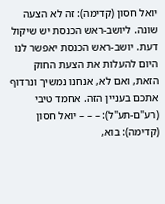יואל חסון (קדימה): זה לא הצעה שונה. ליושב-ראש הכנסת יש שיקול דעת. יושב-ראש הכנסת יאפשר לנו היום להעלות את הצעת החוק הזאת, ואם לא, אנחנו נמשיך ונרדוף אתכם בעניין הזה. אחמד טיבי (רע"ם-תע"ל): – – – יואל חסון (קדימה): בוא,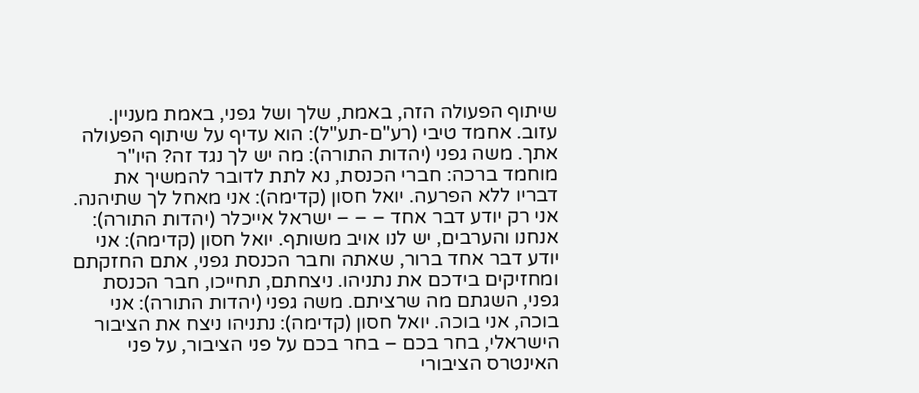שיתוף הפעולה הזה, באמת, שלך ושל גפני, באמת מעניין. עזוב. אחמד טיבי (רע"ם-תע"ל): הוא עדיף על שיתוף הפעולה אתך. משה גפני (יהדות התורה): מה יש לך נגד זה? היו"ר מוחמד ברכה: חברי הכנסת, נא לתת לדובר להמשיך את דבריו ללא הפרעה. יואל חסון (קדימה): אני מאחל לך שתיהנה. אני רק יודע דבר אחד – – – ישראל אייכלר (יהדות התורה): אנחנו והערבים, יש לנו אויב משותף. יואל חסון (קדימה): אני יודע דבר אחד ברור, שאתה וחבר הכנסת גפני, אתם החזקתם ומחזיקים בידכם את נתניהו. ניצחתם, תחייכו, חבר הכנסת גפני, השגתם מה שרציתם. משה גפני (יהדות התורה): אני בוכה, אני בוכה. יואל חסון (קדימה): נתניהו ניצח את הציבור הישראלי, בחר בכם – בחר בכם על פני הציבור, על פני האינטרס הציבורי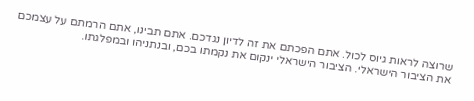שרוצה לראות גיוס לכול. אתם הפכתם את זה לדיון נגדכם. אתם תבינו, אתם הרמתם על עצמכם את הציבור הישראלי. הציבור הישראלי ינקום את נקמתו בכם, ובנתניהו ובמפלגתו.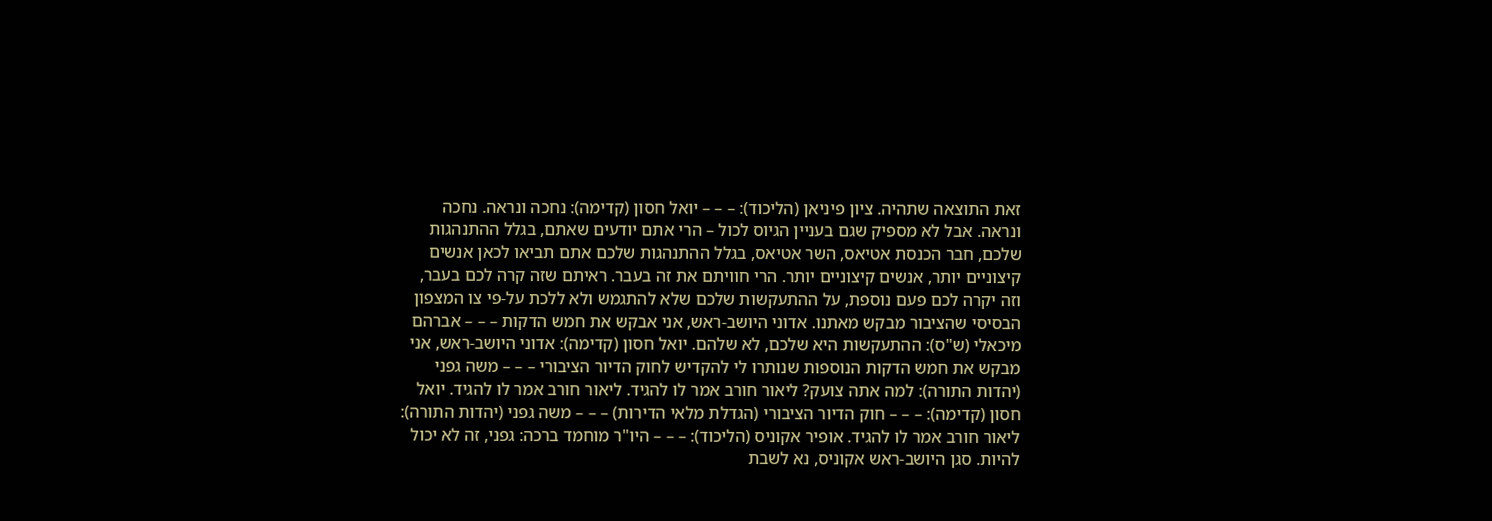זאת התוצאה שתהיה. ציון פיניאן (הליכוד): – – – יואל חסון (קדימה): נחכה ונראה. נחכה ונראה. אבל לא מספיק שגם בעניין הגיוס לכול – הרי אתם יודעים שאתם, בגלל ההתנהגות שלכם, חבר הכנסת אטיאס, השר אטיאס, בגלל ההתנהגות שלכם אתם תביאו לכאן אנשים קיצוניים יותר, אנשים קיצוניים יותר. הרי חוויתם את זה בעבר. ראיתם שזה קרה לכם בעבר, וזה יקרה לכם פעם נוספת, על ההתעקשות שלכם שלא להתגמש ולא ללכת על-פי צו המצפון הבסיסי שהציבור מבקש מאתנו. אדוני היושב-ראש, אני אבקש את חמש הדקות – – – אברהם מיכאלי (ש"ס): ההתעקשות היא שלכם, לא שלהם. יואל חסון (קדימה): אדוני היושב-ראש, אני מבקש את חמש הדקות הנוספות שנותרו לי להקדיש לחוק הדיור הציבורי – – – משה גפני (יהדות התורה): למה אתה צועק? ליאור חורב אמר לו להגיד. ליאור חורב אמר לו להגיד. יואל חסון (קדימה): – – – חוק הדיור הציבורי (הגדלת מלאי הדירות) – – – משה גפני (יהדות התורה): ליאור חורב אמר לו להגיד. אופיר אקוניס (הליכוד): – – – היו"ר מוחמד ברכה: גפני, זה לא יכול להיות. סגן היושב-ראש אקוניס, נא לשבת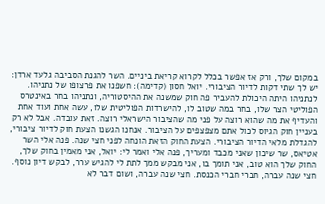במקום שלך, ורק אז אפשר בכלל לקרוא קריאת ביניים. השר להגנת הסביבה גלעד ארדן: יש לך שתי דקות לדיור הציבורי. יואל חסון (קדימה): חשפנו את פרצופו של נתניהו. לנתניהו היתה היכולת להעביר פה חוק שמשנה את ההיסטוריה, ונתניהו בחר באינטרס הפוליטי הצר שלו, בחר במה שטוב לו, להישרדות הפוליטית שלו, עשה אחת ועוד אחת והעדיף את מה שהוא רוצה על פני מה שהציבור הישראלי רוצה. זאת עובדה. אבל לא רק בעניין חוק הגיוס לכול אתם מצפצפים על הציבור. אנחנו הגשנו הצעת חוק לדיור ציבורי, להגדלת מלאי הדיור הציבורי. הצעת החוק הזאת הונחה לפני חצי שנה. פנה אלי השר אטיאס, שר שיכון שאני מכבד ומעריך, פנה אלי ואמר לי: יואל, אני מאמין בחוק שלך, החוק שלך הוא טוב, אני תומך בו, אני מבקש ממך לתת לי להגיש ערר, לבקש דיון נוסף. חצי שנה עברה, חברי חברי הכנסת. חצי שנה עברה, ושום דבר לא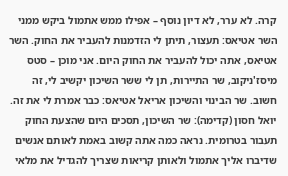קרה. לא ערר, לא דיון נוסף – אפילו ממש אתמול ביקש ממני השר אטיאס: תעצור, תיתן לי הזדמנות להעביר את החוק. השר אטיאס, אתה יכול להעביר את החוק היום. אני מוכן – סטס מיסז'ניקוב, שר התיירות, תן לי ששר השיכון יקשיב לי, זה חשוב. שר הבינוי והשיכון אריאל אטיאס: כבר אמרת לי את זה. יואל חסון (קדימה): שר השיכון, תסכים היום שהצעת החוק תעבור בטרומית. נראה כמה אתה קשוב באמת לאותם אנשים שדיברו אליך אתמול ולאותן קריאות שצריך להגדיל את מלאי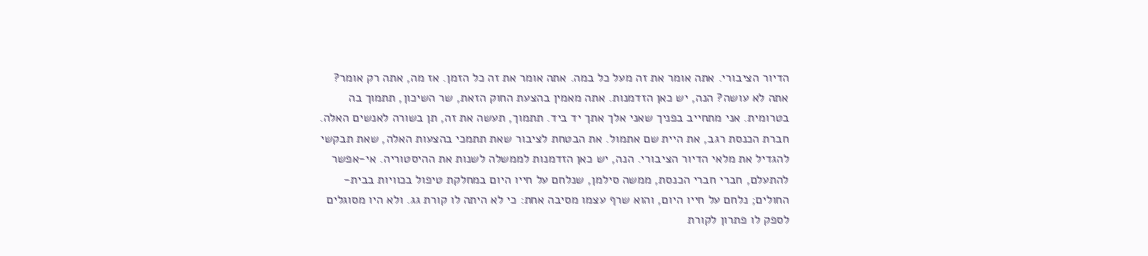הדיור הציבורי. אתה אומר את זה מעל כל במה. אתה אומר את זה כל הזמן. אז מה, אתה רק אומר? אתה לא עושה? הנה, יש כאן הזדמנות. אתה מאמין בהצעת החוק הזאת, שר השיכון, תתמוך בה בטרומית. אני מתחייב בפניך שאני אלך אתך יד ביד. תתמוך, תעשה את זה, תן בשורה לאנשים האלה. חברת הכנסת רגב, את היית שם אתמול. את הבטחת לציבור שאת תתמכי בהצעות האלה, שאת תבקשי להגדיל את מלאי הדיור הציבורי. הנה, יש כאן הזדמנות לממשלה לשנות את ההיסטוריה. אי-אפשר להתעלם, חברי חברי הכנסת, ממשה סילמן, שנלחם על חייו היום במחלקת טיפול בכוויות בבית-החולים; נלחם על חייו היום, והוא שרף עצמו מסיבה אחת: כי לא היתה לו קורת גג. ולא היו מסוגלים לספק לו פתרון לקורת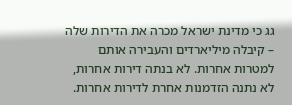גג כי מדינת ישראל מכרה את הדירות שלה – קיבלה מיליארדים והעבירה אותם למטרות אחרות. לא בנתה דירות אחרות, לא נתנה הזדמנות אחרת לדירות אחרות.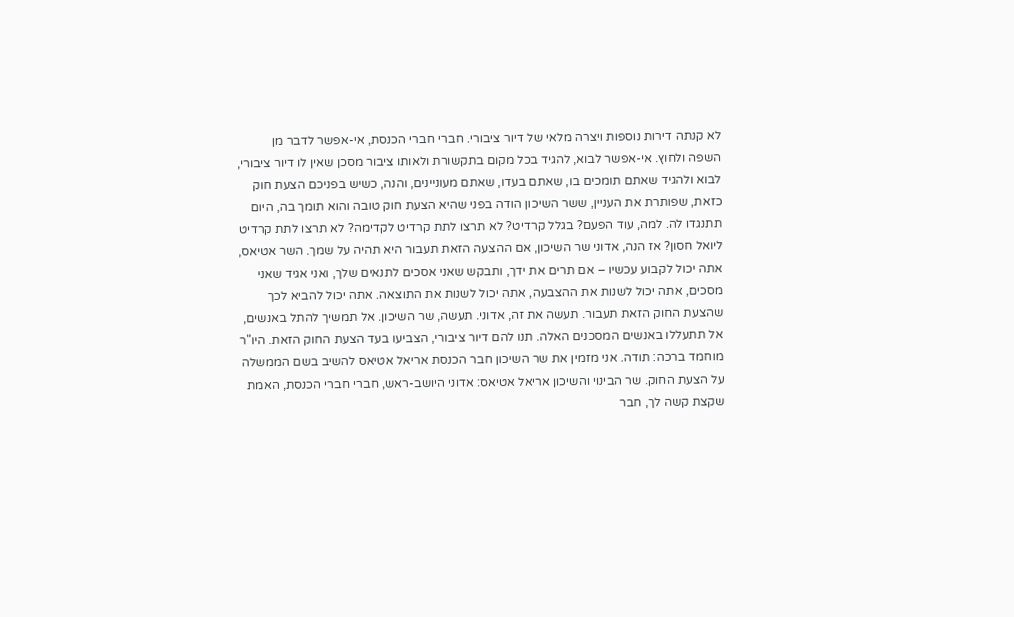לא קנתה דירות נוספות ויצרה מלאי של דיור ציבורי. חברי חברי הכנסת, אי-אפשר לדבר מן השפה ולחוץ. אי-אפשר לבוא, להגיד בכל מקום בתקשורת ולאותו ציבור מסכן שאין לו דיור ציבורי, לבוא ולהגיד שאתם תומכים בו, שאתם בעדו, שאתם מעוניינים, והנה, כשיש בפניכם הצעת חוק כזאת, שפותרת את העניין, ששר השיכון הודה בפני שהיא הצעת חוק טובה והוא תומך בה, היום תתנגדו לה. למה, עוד הפעם? בגלל קרדיט? לא תרצו לתת קרדיט לקדימה? לא תרצו לתת קרדיט ליואל חסון? אז הנה, אדוני שר השיכון, אם ההצעה הזאת תעבור היא תהיה על שמך. השר אטיאס, אתה יכול לקבוע עכשיו – אם תרים את ידך, ותבקש שאני אסכים לתנאים שלך, ואני אגיד שאני מסכים, אתה יכול לשנות את ההצבעה, אתה יכול לשנות את התוצאה. אתה יכול להביא לכך שהצעת החוק הזאת תעבור. תעשה את זה, אדוני. תעשה, שר השיכון. אל תמשיך להתל באנשים, אל תתעללו באנשים המסכנים האלה. תנו להם דיור ציבורי, הצביעו בעד הצעת החוק הזאת. היו"ר מוחמד ברכה: תודה. אני מזמין את שר השיכון חבר הכנסת אריאל אטיאס להשיב בשם הממשלה על הצעת החוק. שר הבינוי והשיכון אריאל אטיאס: אדוני היושב-ראש, חברי חברי הכנסת, האמת שקצת קשה לך, חבר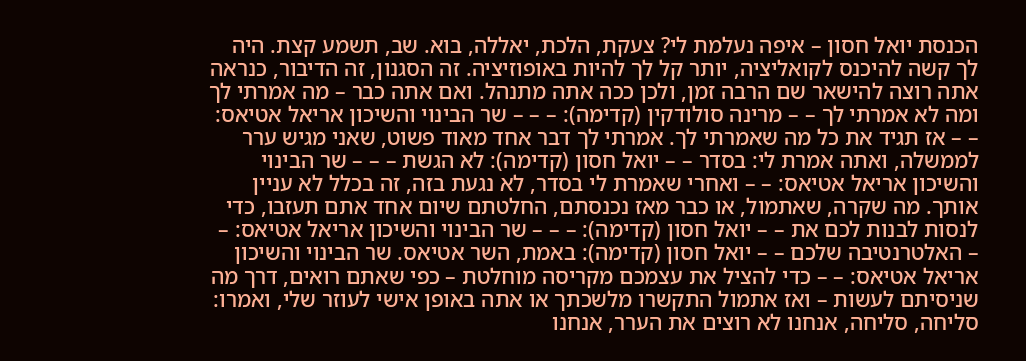הכנסת יואל חסון – איפה נעלמת לי? צעקת, הלכת, יאללה, בוא. שב, תשמע קצת. היה לך קשה להיכנס לקואליציה, יותר קל לך להיות באופוזיציה. זה הסגנון, זה הדיבור, כנראה אתה רוצה להישאר שם הרבה זמן, ולכן ככה אתה מתנהל. ואם אתה כבר – מה אמרתי לך ומה לא אמרתי לך – – מרינה סולודקין (קדימה): – – – שר הבינוי והשיכון אריאל אטיאס: – – אז תגיד את כל מה שאמרתי לך. אמרתי לך דבר אחד מאוד פשוט, שאני מגיש ערר לממשלה, ואתה אמרת לי: בסדר – – יואל חסון (קדימה): לא הגשת – – – שר הבינוי והשיכון אריאל אטיאס: – – ואחרי שאמרת לי בסדר, לא נגעת בזה, זה בכלל לא עניין אותך. מה שקרה, שאתמול, או כבר מאז נכנסתם, החלטתם שיום אחד אתם תעזבו, כדי לנסות לבנות לכם את – – יואל חסון (קדימה): – – – שר הבינוי והשיכון אריאל אטיאס: – – האלטרנטיבה שלכם – – יואל חסון (קדימה): באמת, השר אטיאס. שר הבינוי והשיכון אריאל אטיאס: – – כדי להציל את עצמכם מקריסה מוחלטת – כפי שאתם רואים, דרך מה שניסיתם לעשות – ואז אתמול התקשרו מלשכתך או אתה באופן אישי לעוזר שלי, ואמרו: סליחה, סליחה, אנחנו לא רוצים את הערר, אנחנו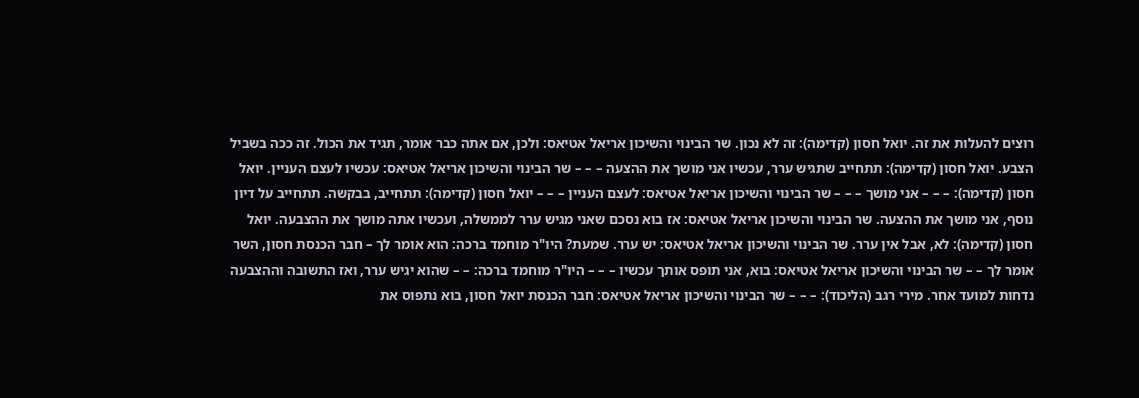רוצים להעלות את זה. יואל חסון (קדימה): זה לא נכון. שר הבינוי והשיכון אריאל אטיאס: ולכן, אם אתה כבר אומר, תגיד את הכול. זה ככה בשביל הצבע. יואל חסון (קדימה): תתחייב שתגיש ערר, עכשיו אני מושך את ההצעה – – – שר הבינוי והשיכון אריאל אטיאס: עכשיו לעצם העניין. יואל חסון (קדימה): – – – אני מושך – – – שר הבינוי והשיכון אריאל אטיאס: לעצם העניין – – – יואל חסון (קדימה): תתחייב, בבקשה. תתחייב על דיון נוסף, אני מושך את ההצעה. שר הבינוי והשיכון אריאל אטיאס: אז בוא נסכם שאני מגיש ערר לממשלה, ועכשיו אתה מושך את ההצבעה. יואל חסון (קדימה): לא, אבל אין ערר. שר הבינוי והשיכון אריאל אטיאס: יש ערר. שמעת? היו"ר מוחמד ברכה: הוא אומר לך – חבר הכנסת חסון, השר אומר לך – – שר הבינוי והשיכון אריאל אטיאס: בוא, אני תופס אותך עכשיו – – – היו"ר מוחמד ברכה: – – שהוא יגיש ערר, ואז התשובה וההצבעה נדחות למועד אחר. מירי רגב (הליכוד): – – – שר הבינוי והשיכון אריאל אטיאס: חבר הכנסת יואל חסון, בוא נתפוס את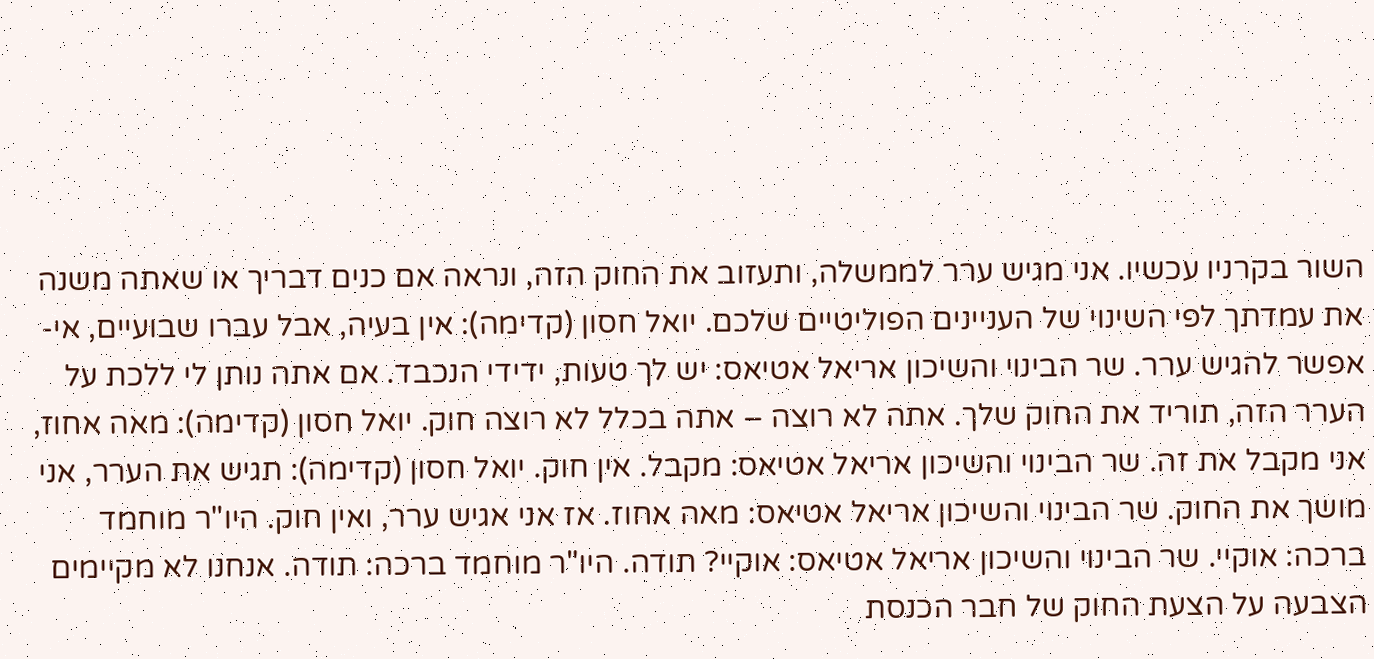השור בקרניו עכשיו. אני מגיש ערר לממשלה, ותעזוב את החוק הזה, ונראה אם כנים דבריך או שאתה משנה את עמדתך לפי השינוי של העניינים הפוליטיים שלכם. יואל חסון (קדימה): אין בעיה, אבל עברו שבועיים, אי-אפשר להגיש ערר. שר הבינוי והשיכון אריאל אטיאס: יש לך טעות, ידידי הנכבד. אם אתה נותן לי ללכת על הערר הזה, תוריד את החוק שלך. אתה לא רוצה – אתה בכלל לא רוצה חוק. יואל חסון (קדימה): מאה אחוז, אני מקבל את זה. שר הבינוי והשיכון אריאל אטיאס: מקבל. אין חוק. יואל חסון (קדימה): תגיש את הערר, אני מושך את החוק. שר הבינוי והשיכון אריאל אטיאס: מאה אחוז. אז אני אגיש ערר, ואין חוק. היו"ר מוחמד ברכה: אוקיי. שר הבינוי והשיכון אריאל אטיאס: אוקיי? תודה. היו"ר מוחמד ברכה: תודה. אנחנו לא מקיימים הצבעה על הצעת החוק של חבר הכנסת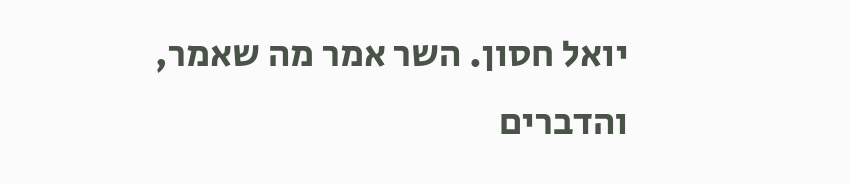יואל חסון. השר אמר מה שאמר, והדברים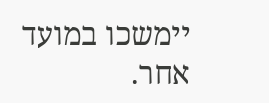יימשכו במועד אחר.